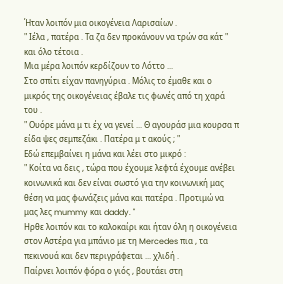Ήταν λοιπόν μια οικογένεια Λαρισαίων .
" Ιέλα , πατέρα . Τα ζα δεν προκάνουν να τρών σα κάτ " και όλο τέτοια .
Μια μέρα λοιπόν κερδίζουν το Λόττο ...
Στο σπίτι είχαν πανηγύρια . Μόλις το έμαθε και ο μικρός της οικογένειας έβαλε τις φωνές από τη χαρά του .
" Ουόρε μάνα μ τι έχ να γενεί ... Θ αγουράσ μια κουρσα π είδα ψες σεμπεζάκι . Πατέρα μ τ ακούς ; "
Εδώ επεμβαίνει η μάνα και λέει στο μικρό :
" Κοίτα να δεις , τώρα που έχουμε λεφτά έχουμε ανέβει κοινωνικά και δεν είναι σωστό για την κοινωνική μας θέση να μας φωνάζεις μάνα και πατέρα . Προτιμώ να μας λες mummy και daddy. "
Ηρθε λοιπόν και το καλοκαίρι και ήταν όλη η οικογένεια στον Αστέρα για μπάνιο με τη Mercedes πια , τα πεκινουά και δεν περιγράφεται ... χλιδή .
Παίρνει λοιπόν φόρα ο γιός , βουτάει στη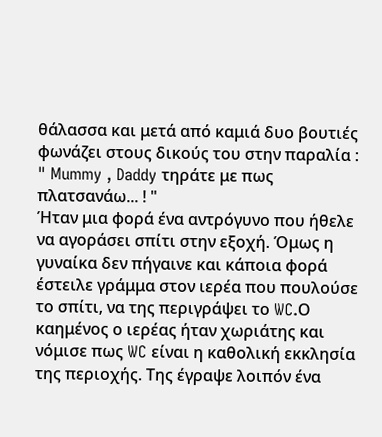θάλασσα και μετά από καμιά δυο βουτιές φωνάζει στους δικούς του στην παραλία :
" Mummy , Daddy τηράτε με πως πλατσανάω... ! "
Ήταν μια φορά ένα αντρόγυνο που ήθελε να αγοράσει σπίτι στην εξοχή. Όμως η γυναίκα δεν πήγαινε και κάποια φορά έστειλε γράμμα στον ιερέα που πουλούσε το σπίτι, να της περιγράψει το WC.Ο καημένος ο ιερέας ήταν χωριάτης και νόμισε πως WC είναι η καθολική εκκλησία της περιοχής. Της έγραψε λοιπόν ένα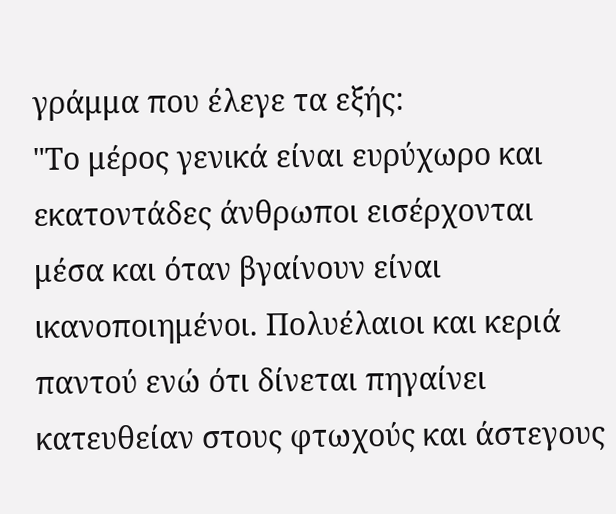γράμμα που έλεγε τα εξής:
"Το μέρος γενικά είναι ευρύχωρο και εκατοντάδες άνθρωποι εισέρχονται μέσα και όταν βγαίνουν είναι ικανοποιημένοι. Πολυέλαιοι και κεριά παντού ενώ ότι δίνεται πηγαίνει κατευθείαν στους φτωχούς και άστεγους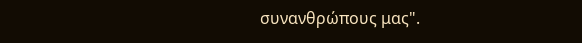συνανθρώπους μας".